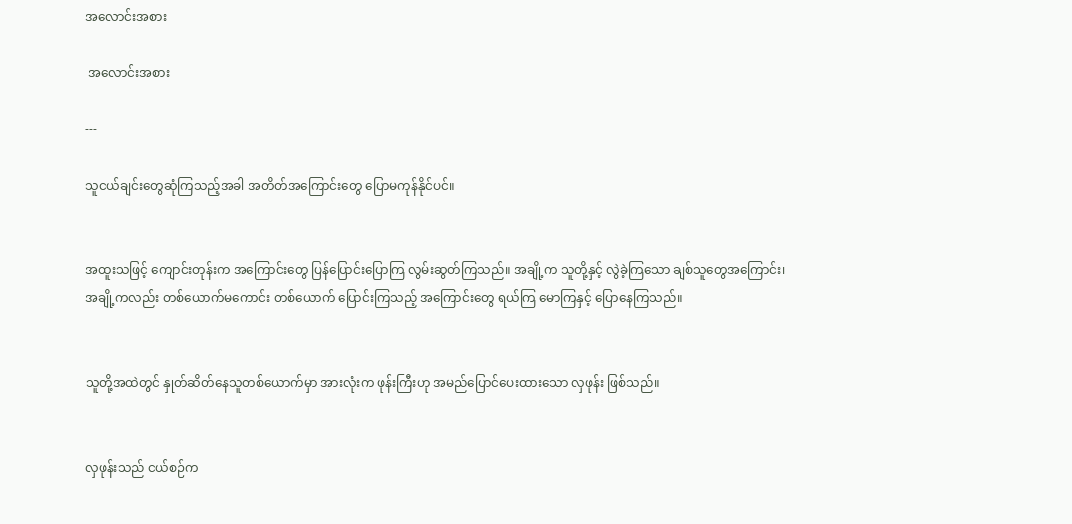အလောင်းအစား

 အလောင်းအစား

---

သူငယ်ချင်းတွေဆုံကြသည့်အခါ အတိတ်အကြောင်းတွေ ပြောမကုန်နိုင်ပင်။


အထူးသဖြင့် ကျောင်းတုန်းက အကြောင်းတွေ ပြန်ပြောင်းပြောကြ လွမ်းဆွတ်ကြသည်။ အချို့က သူတို့နှင့် လွဲခဲ့ကြသော ချစ်သူတွေအကြောင်း၊ အချို့ကလည်း တစ်ယောက်မကောင်း တစ်ယောက် ပြောင်းကြသည့် အကြောင်းတွေ ရယ်ကြ မောကြနှင့် ပြောနေကြသည်။


သူတို့အထဲတွင် နှုတ်ဆိတ်နေသူတစ်ယောက်မှာ အားလုံးက ဖုန်းကြီးဟု အမည်ပြောင်ပေးထားသော လှဖုန်း ဖြစ်သည်။


လှဖုန်းသည် ငယ်စဉ်က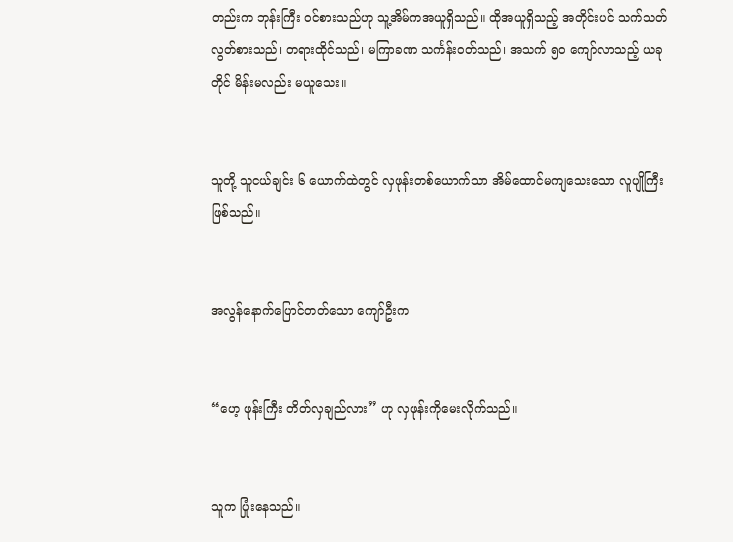တည်းက ဘုန်းကြီး ဝင်စားသည်ဟု သူ့အိမ်ကအယူရှိသည်။ ထိုအယူရှိသည့် အတိုင်းပင် သက်သတ်လွတ်စားသည်၊ တရားထိုင်သည်၊ မကြာခဏ သင်္ကန်းဝတ်သည်၊ အသက် ၅၀ ကျော်လာသည့် ယခုတိုင် မိန်းမလည်း မယူသေး။


သူတို့ သူငယ်ချင်း ၆ ယောက်ထဲတွင် လှဖုန်းတစ်ယောက်သာ အိမ်ထောင်မကျသေးသော လူပျိုကြီး ဖြစ်သည်။


အလွန်နောက်ပြောင်တတ်သော ကျော်ဦးက


“ဟေ့ ဖုန်းကြီး တိတ်လှချည်လား” ဟု လှဖုန်းကိုမေးလိုက်သည်။


သူက ပြုံးနေသည်။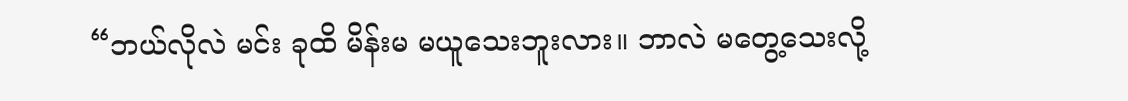“ဘယ်လိုလဲ မင်း ခုထိ မိန်းမ မယူသေးဘူးလား။ ဘာလဲ မတွေ့သေးလို့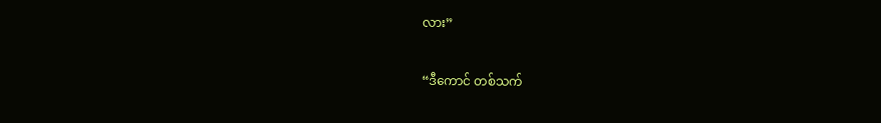လား”


“ဒီကောင် တစ်သက်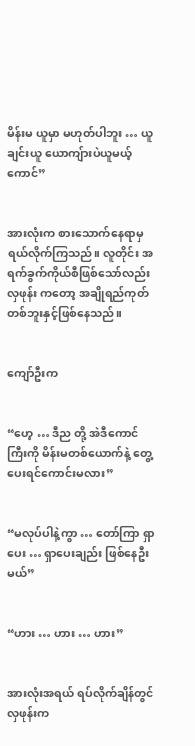မိန်းမ ယူမှာ မဟုတ်ပါဘူး … ယူချင်းယူ ယောကျ်ားပဲယူမယ့်ကောင်”


အားလုံးက စားသောက်နေရာမှ ရယ်လိုက်ကြသည်။ လူတိုင်း အရက်ခွက်ကိုယ်စီဖြစ်သော်လည်း လှဖုန်း ကတော့ အချိုရည်ကုတ်တစ်ဘူးနှင့်ဖြစ်နေသည်။


ကျော်ဦးက


“ဟေ့ … ဒီည တို့ အဲဒီကောင်ကြီးကို မိန်းမတစ်ယောက်နဲ့ တွေ့ပေးရင်ကောင်းမလား”


“မလုပ်ပါနဲ့ကွာ … တော်ကြာ ရှာပေး … ရှာပေးချည်း ဖြစ်နေဦးမယ်”


“ဟား … ဟား … ဟား”


အားလုံးအရယ် ရပ်လိုက်ချိန်တွင် လှဖုန်းက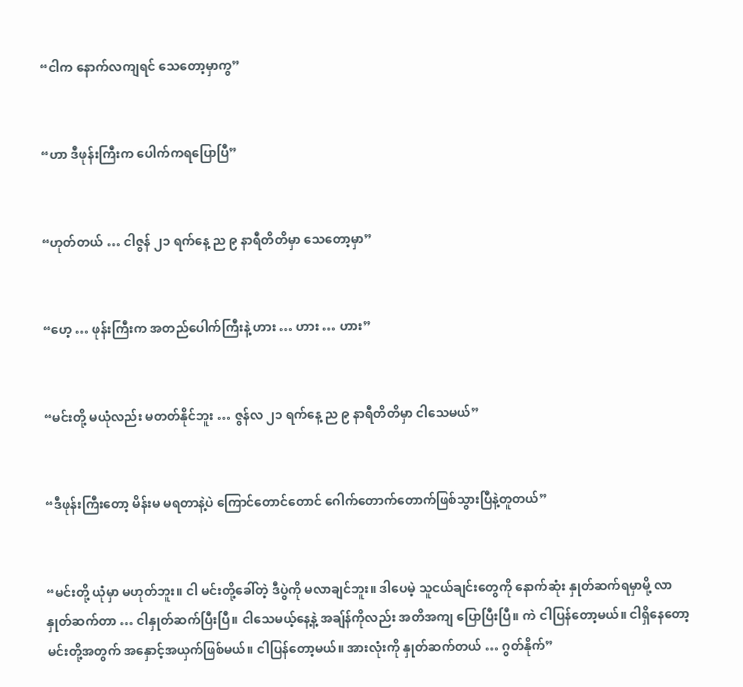“ငါက နောက်လကျရင် သေတော့မှာကွ”


“ဟာ ဒီဖုန်းကြီးက ပေါက်ကရပြောပြီ”


“ဟုတ်တယ် … ငါဇွန် ၂၁ ရက်နေ့ ည ၉ နာရီတိတိမှာ သေတော့မှာ”


“ဟေ့ … ဖုန်းကြီးက အတည်ပေါက်ကြီးနဲ့ ဟား … ဟား … ဟား”


“မင်းတို့ မယုံလည်း မတတ်နိုင်ဘူး … ဇွန်လ ၂၁ ရက်နေ့ ည ၉ နာရီတိတိမှာ ငါသေမယ်”


“ဒီဖုန်းကြီးတော့ မိန်းမ မရတာနဲ့ပဲ ကြောင်တောင်တောင် ဂေါက်တောက်တောက်ဖြစ်သွားပြီနဲ့တူတယ်”


“မင်းတို့ ယုံမှာ မဟုတ်ဘူး။ ငါ မင်းတို့ခေါ်တဲ့ ဒီပွဲကို မလာချင်ဘူး။ ဒါပေမဲ့ သူငယ်ချင်းတွေကို နောက်ဆုံး နှုတ်ဆက်ရမှာမို့ လာနှုတ်ဆက်တာ … ငါနှုတ်ဆက်ပြီးပြီ။ ငါသေမယ့်နေ့နဲ့ အချ်န်ကိုလည်း အတိအကျ ပြောပြီးပြီ။ ကဲ ငါပြန်တော့မယ်။ ငါရှိနေတော့ မင်းတို့အတွက် အနှောင့်အယှက်ဖြစ်မယ်။ ငါပြန်တော့မယ်။ အားလုံးကို နှုတ်ဆက်တယ် … ဂွတ်နိုက်”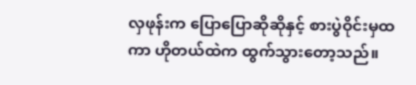လှဖုန်းက ပြောပြောဆိုဆိုနှင့် စားပွဲဝိုင်းမှထကာ ဟိုတယ်ထဲက ထွက်သွားတော့သည်။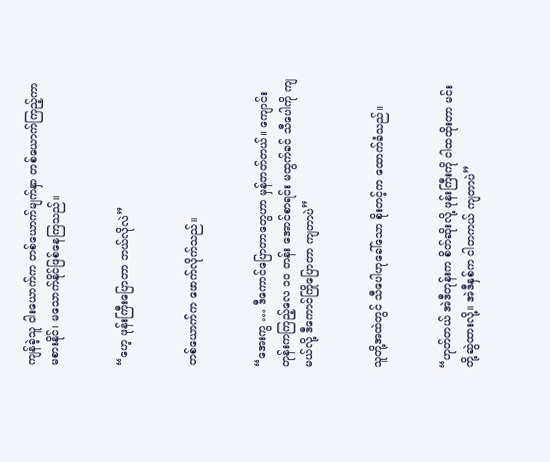ကျန်ခဲ့သူ ငါးယောက်က တစ်ယောက်မျက်နှာ တစ်ယောက်ကြည့်ကာ မစားနိုင်၊ မသောက်နိုင်ဖြစ်နေကြသည်။


“ဟေ့ ဖုန်းကြီးပြောတာ ဘယ်လိုလဲ”


တစ်ယောက်က ဖောက်လိုက်သည်။


“အေးကွ … ဒီကောင်ပြောတာတွေဟာ မှန်တတ်တယ်။ ကျောင်းတုန်းကကြည့်လေ ၁၀ တန်း အောင်စာရင်း မထွက်ခင် သီပေါကို ကျမယ်လို့ ဒီကောင်ကြိုပြောတာ ကျတာပဲ”


သူတို့အထဲတွင် သီပေါဟုခေါ်သော စိုးတင့်က ထောက်ခံသည်။


“ဟုတ်တယ် အဲဒီတုန်းက စိတ်ဆိုးလို့ ဖုန်းကြီးကို ငါထထိုးတာ မင်းတို့ဆွဲထားလို့။ အဲဒီနှစ်က ငါတကယ် ကျတာပဲ”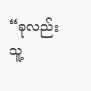“ခုလည်း သူ့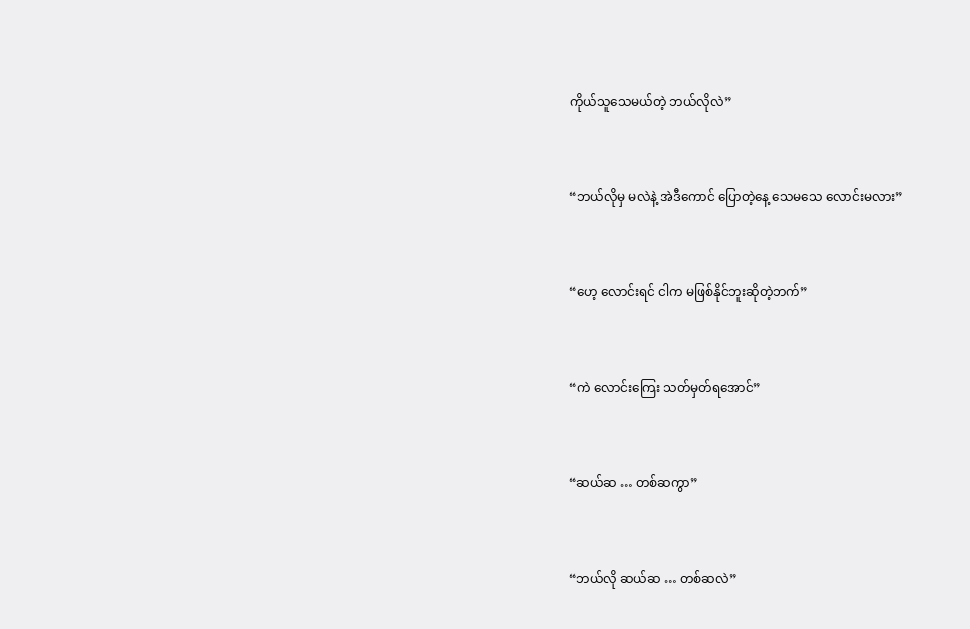ကိုယ်သူသေမယ်တဲ့ ဘယ်လိုလဲ”


“ဘယ်လိုမှ မလဲနဲ့ အဲဒီကောင် ပြောတဲ့နေ့ သေမသေ လောင်းမလား”


“ဟေ့ လောင်းရင် ငါက မဖြစ်နိုင်ဘူးဆိုတဲ့ဘက်”


“ကဲ လောင်းကြေး သတ်မှတ်ရအောင်”


“ဆယ်ဆ … တစ်ဆကွာ”


“ဘယ်လို ဆယ်ဆ … တစ်ဆလဲ”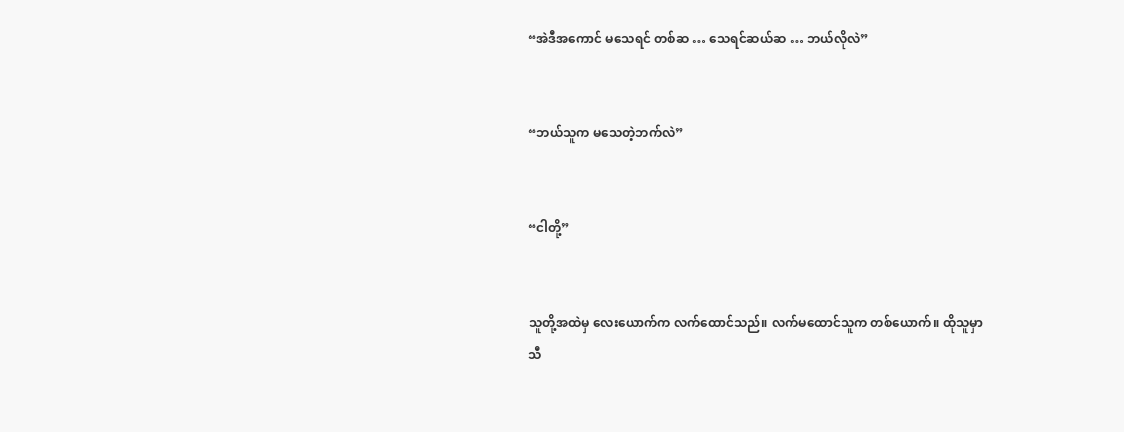“အဲဒီအကောင် မသေရင် တစ်ဆ … သေရင်ဆယ်ဆ … ဘယ်လိုလဲ”


“ဘယ်သူက မသေတဲ့ဘက်လဲ”


“ငါတို့”


သူတို့အထဲမှ လေးယောက်က လက်ထောင်သည်။ လက်မထောင်သူက တစ်ယောက်။ ထိုသူမှာ သီ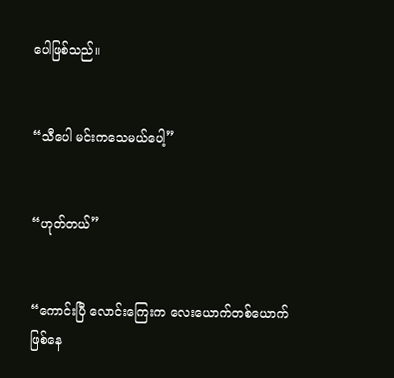ပေါဖြစ်သည်။


“သီပေါ မင်းကသေမယ်ပေါ့”


“ဟုတ်တယ်”


“ကောင်းပြီ လောင်းကြေးက လေးယောက်တစ်ယောက်ဖြစ်နေ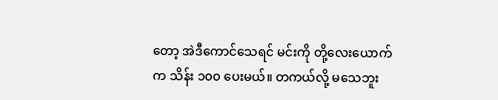တော့ အဲဒီကောင်သေရင် မင်းကို တို့လေးယောက်က သိန်း ၁၀၀ ပေးမယ်။ တကယ်လို့ မသေဘူး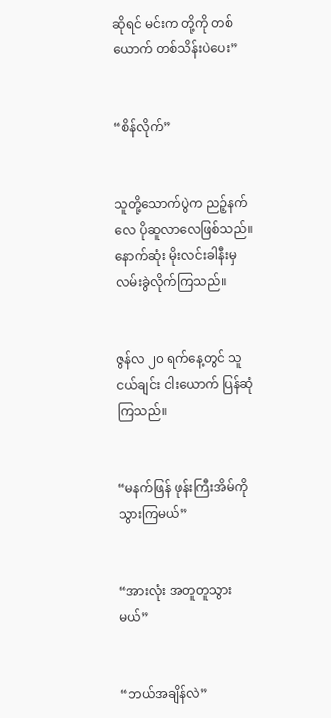ဆိုရင် မင်းက တို့ကို တစ်ယောက် တစ်သိန်းပဲပေး”


“စိန်လိုက်”


သူတို့သောက်ပွဲက ညဉ့်နက်လေ ပိုဆူလာလေဖြစ်သည်။ နောက်ဆုံး မိုးလင်းခါနီးမှ လမ်းခွဲလိုက်ကြသည်။


ဇွန်လ ၂၀ ရက်နေ့တွင် သူငယ်ချင်း ငါးယောက် ပြန်ဆုံကြသည်။


“မနက်ဖြန် ဖုန်းကြီးအိမ်ကို သွားကြမယ်”


“အားလုံး အတူတူသွားမယ်”


“ဘယ်အချိန်လဲ”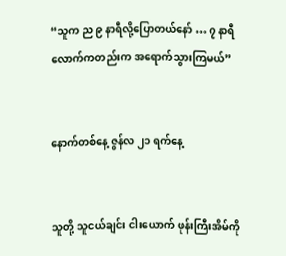“သူက ည ၉ နာရီလို့ပြောတယ်နော် … ၇ နာရီလောက်ကတည်းက အရောက်သွားကြမယ်”


နောက်တစ်နေ့ ဇွန်လ ၂၁ ရက်နေ့


သူတို့ သူငယ်ချင်း ငါးယောက် ဖုန်းကြီးအိမ်ကို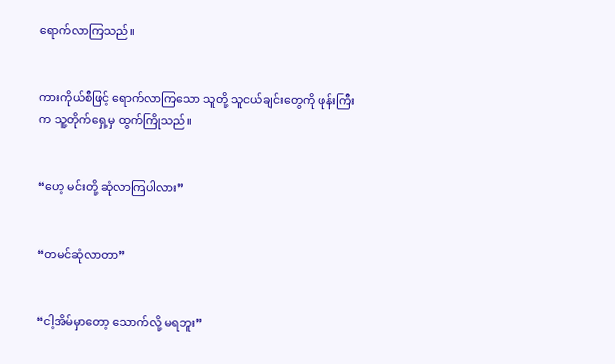ရောက်လာကြသည်။


ကားကိုယ်စီဖြင့် ရောက်လာကြသော သူတို့ သူငယ်ချင်းတွေကို ဖုန်းကြီးက သူ့တိုက်ရှေ့မှ ထွက်ကြိုသည်။


“ဟေ့ မင်းတို့ ဆုံလာကြပါလား”


“တမင်ဆုံလာတာ”


“ငါ့အိမ်မှာတော့ သောက်လို့ မရဘူး”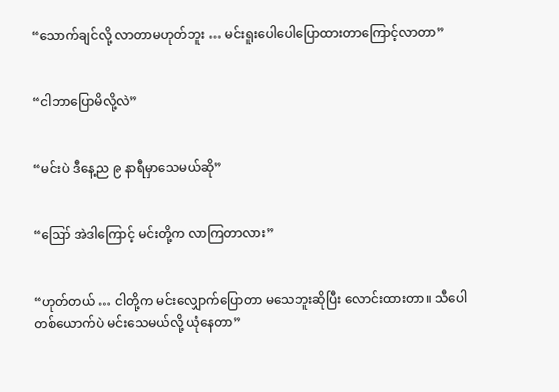“သောက်ချင်လို့ လာတာမဟုတ်ဘူး … မင်းရူးပေါပေါပြောထားတာကြောင့်လာတာ”


“ငါဘာပြောမိလို့လဲ”


“မင်းပဲ ဒီနေ့ည ၉ နာရီမှာသေမယ်ဆို”


“ဪ အဲဒါကြောင့် မင်းတို့က လာကြတာလား”


“ဟုတ်တယ် … ငါတို့က မင်းလျှောက်ပြောတာ မသေဘူးဆိုပြီး လောင်းထားတာ။ သီပေါတစ်ယောက်ပဲ မင်းသေမယ်လို့ ယုံနေတာ”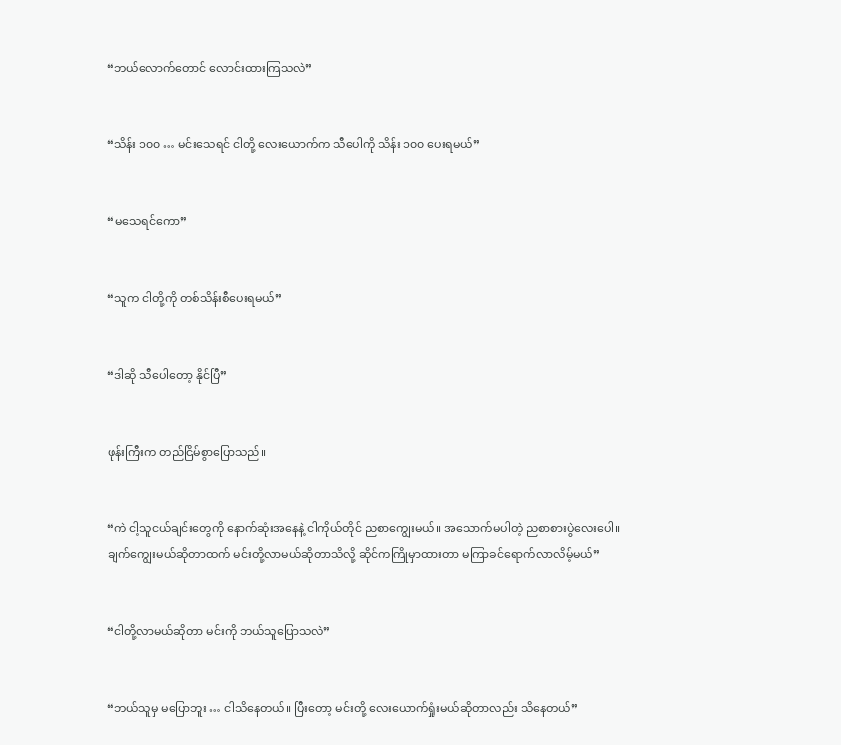“ဘယ်လောက်တောင် လောင်းထားကြသလဲ”


“သိန်း ၁၀၀ … မင်းသေရင် ငါတို့ လေးယောက်က သီပေါကို သိန်း ၁၀၀ ပေးရမယ်”


“မသေရင်ကော”


“သူက ငါတို့ကို တစ်သိန်းစီပေးရမယ်”


“ဒါဆို သီပေါတော့ နိုင်ပြီ”


ဖုန်းကြီးက တည်ငြိမ်စွာပြောသည်။


“ကဲ ငါ့သူငယ်ချင်းတွေကို နောက်ဆုံးအနေနဲ့ ငါကိုယ်တိုင် ညစာကျွေးမယ်။ အသောက်မပါတဲ့ ညစာစားပွဲလေးပေါ။ ချက်ကျွေးမယ်ဆိုတာထက် မင်းတို့လာမယ်ဆိုတာသိလို့ ဆိုင်ကကြိုမှာထားတာ မကြာခင်ရောက်လာလိမ့်မယ်”


“ငါတို့လာမယ်ဆိုတာ မင်းကို ဘယ်သူပြောသလဲ”


“ဘယ်သူမှ မပြောဘူး … ငါသိနေတယ်။ ပြီးတော့ မင်းတို့ လေးယောက်ရှုံးမယ်ဆိုတာလည်း သိနေတယ်”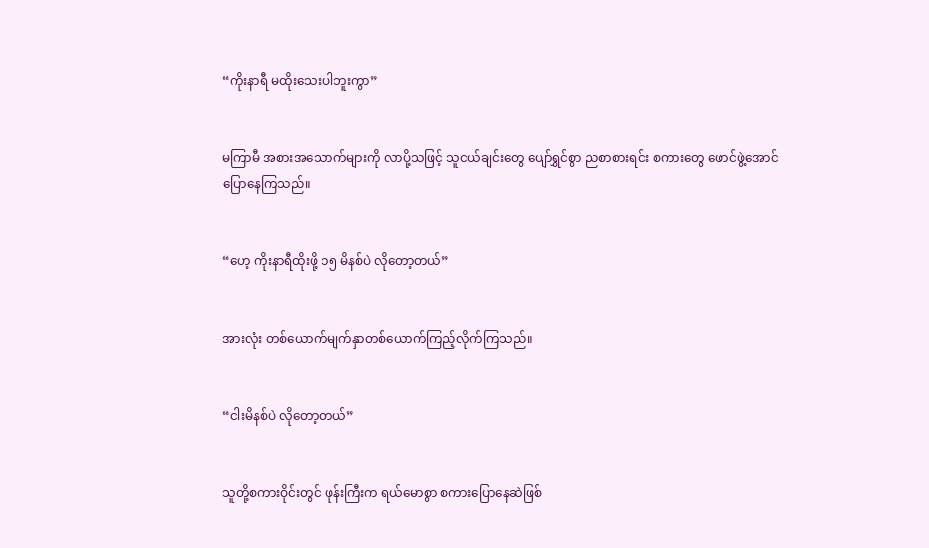“ကိုးနာရီ မထိုးသေးပါဘူးကွာ”


မကြာမီ အစားအသောက်များကို လာပို့သဖြင့် သူငယ်ချင်းတွေ ပျော်ရွှင်စွာ ညစာစားရင်း စကားတွေ ဖောင်ဖွဲ့အောင်ပြောနေကြသည်။


“ဟေ့ ကိုးနာရီထိုးဖို့ ၁၅ မိနစ်ပဲ လိုတော့တယ်”


အားလုံး တစ်ယောက်မျက်နှာတစ်ယောက်ကြည့်လိုက်ကြသည်။


“ငါးမိနစ်ပဲ လိုတော့တယ်”


သူတို့စကားဝိုင်းတွင် ဖုန်းကြီးက ရယ်မောစွာ စကားပြောနေဆဲဖြစ်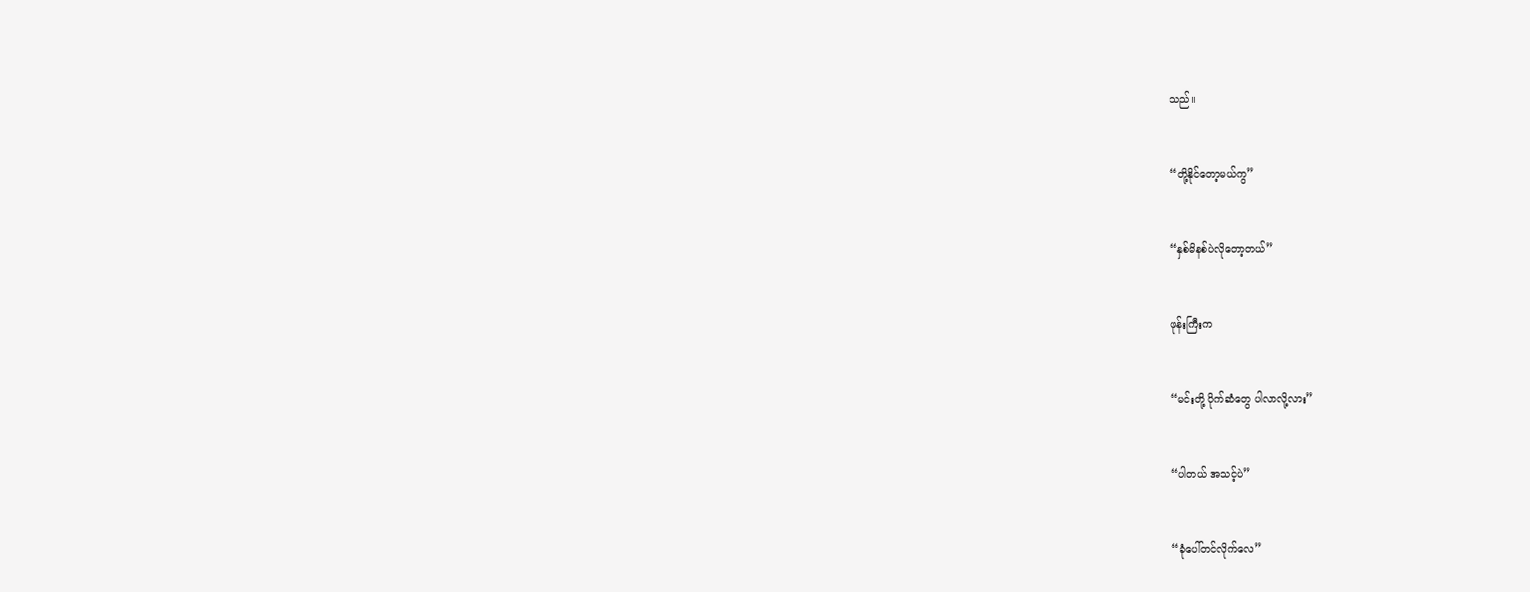သည်။


“တို့နိုင်တော့မယ်ကွ”


“နှစ်မိနစ်ပဲလိုတော့တယ်”


ဖုန်းကြီးက


“မင်းတို့ ပိုက်ဆံတွေ ပါလာလို့လား”


“ပါတယ် အသင့်ပဲ”


“ခုံပေါ်တင်လိုက်လေ”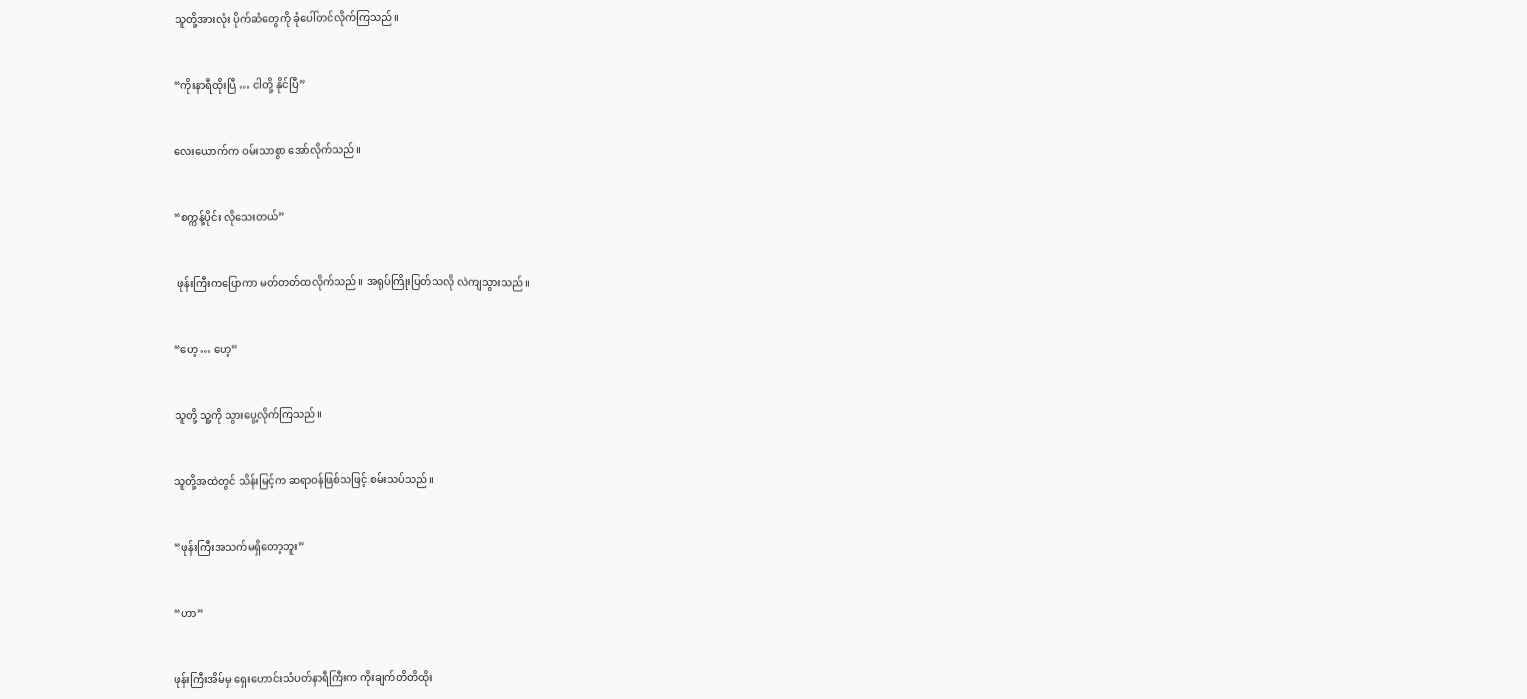သူတို့အားလုံး ပိုက်ဆံတွေကို ခုံပေါ်တင်လိုက်ကြသည်။


“ကိုးနာရီထိုးပြီ … ငါတို့ နိုင်ပြီ”


လေးယောက်က ဝမ်းသာစွာ အော်လိုက်သည်။


“စက္ကန့်ပိုင်း လိုသေးတယ်”


 ဖုန်းကြီးကပြောကာ မတ်တတ်ထလိုက်သည်။ အရုပ်ကြိုးပြတ်သလို လဲကျသွားသည်။


“ဟေ့ … ဟေ့”


သူတို့ သူ့ကို သွားပွေ့လိုက်ကြသည်။


သူတို့အထဲတွင် သိန်းမြင့်က ဆရာဝန်ဖြစ်သဖြင့် စမ်းသပ်သည်။


“ဖုန်းကြီးအသက်မရှိတော့ဘူး”


“ဟာ”


ဖုန်းကြီးအိမ်မှ ရှေးဟောင်းသံပတ်နာရီကြီးက ကိုးချက်တိတိထိုး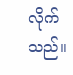လိုက်သည်။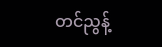တင်ညွန့်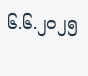၆.၆.၂၀၂၅